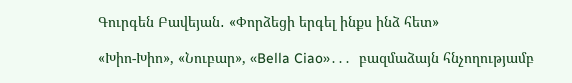Գուրգեն Բավեյան․ «Փորձեցի երգել ինքս ինձ հետ»

«Խիո-Խիո», «Նուբար», «Bella Ciao»․․․  բազմաձայն հնչողությամբ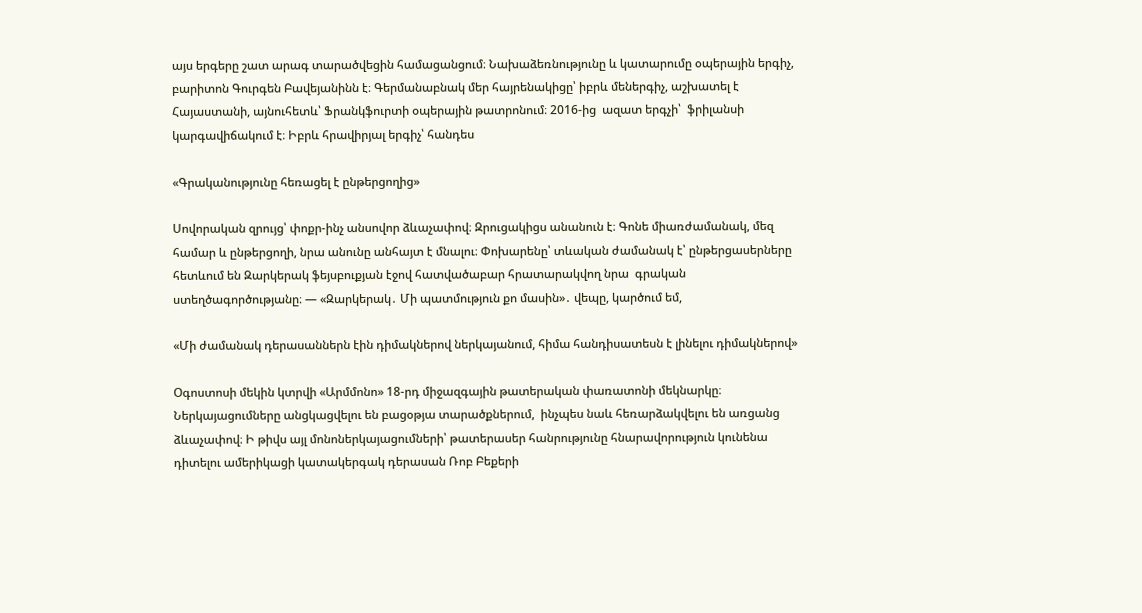այս երգերը շատ արագ տարածվեցին համացանցում։ Նախաձեռնությունը և կատարումը օպերային երգիչ, բարիտոն Գուրգեն Բավեյանինն է։ Գերմանաբնակ մեր հայրենակիցը՝ իբրև մեներգիչ, աշխատել է Հայաստանի, այնուհետև՝ Ֆրանկֆուրտի օպերային թատրոնում։ 2016-ից  ազատ երգչի՝  ֆրիլանսի կարգավիճակում է։ Իբրև հրավիրյալ երգիչ՝ հանդես

«Գրականությունը հեռացել է ընթերցողից»

Սովորական զրույց՝ փոքր-ինչ անսովոր ձևաչափով։ Զրուցակիցս անանուն է։ Գոնե միառժամանակ, մեզ համար և ընթերցողի, նրա անունը անհայտ է մնալու։ Փոխարենը՝ տևական ժամանակ է՝ ընթերցասերները հետևում են Զարկերակ ֆեյսբուքյան էջով հատվածաբար հրատարակվող նրա  գրական ստեղծագործությանը։ — «Զարկերակ․ Մի պատմություն քո մասին»․ վեպը, կարծում եմ,

«Մի ժամանակ դերասաններն էին դիմակներով ներկայանում, հիմա հանդիսատեսն է լինելու դիմակներով»

Օգոստոսի մեկին կտրվի «Արմմոնո» 18-րդ միջազգային թատերական փառատոնի մեկնարկը։ Ներկայացումները անցկացվելու են բացօթյա տարածքներում,  ինչպես նաև հեռարձակվելու են առցանց ձևաչափով։ Ի թիվս այլ մոնոներկայացումների՝ թատերասեր հանրությունը հնարավորություն կունենա դիտելու ամերիկացի կատակերգակ դերասան Ռոբ Բեքերի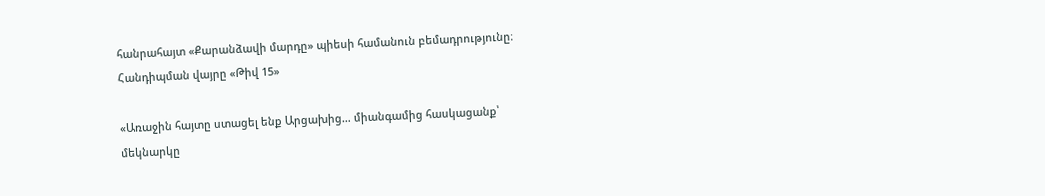հանրահայտ «Քարանձավի մարդը» պիեսի համանուն բեմադրությունը։ Հանդիպման վայրը «Թիվ 15»

«Առաջին հայտը ստացել ենք Արցախից… միանգամից հասկացանք՝ մեկնարկը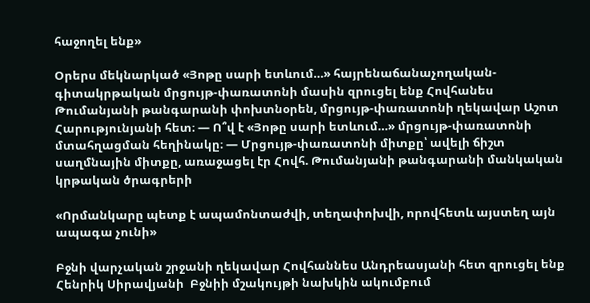հաջողել ենք»

Օրերս մեկնարկած «Յոթը սարի ետևում…» հայրենաճանաչողական-գիտակրթական մրցույթ-փառատոնի մասին զրուցել ենք Հովհանես Թումանյանի թանգարանի փոխտնօրեն, մրցույթ-փառատոնի ղեկավար Աշոտ Հարությունյանի հետ։ — Ո՞վ է «Յոթը սարի ետևում…» մրցույթ-փառատոնի մտահղացման հեղինակը։ — Մրցույթ-փառատոնի միտքը՝ ավելի ճիշտ սաղմնային միտքը, առաջացել էր Հովհ. Թումանյանի թանգարանի մանկական կրթական ծրագրերի

«Որմանկարը պետք է ապամոնտաժվի, տեղափոխվի, որովհետև այստեղ այն ապագա չունի»

Բջնի վարչական շրջանի ղեկավար Հովհաննես Անդրեասյանի հետ զրուցել ենք Հենրիկ Սիրավյանի  Բջնիի մշակույթի նախկին ակումբում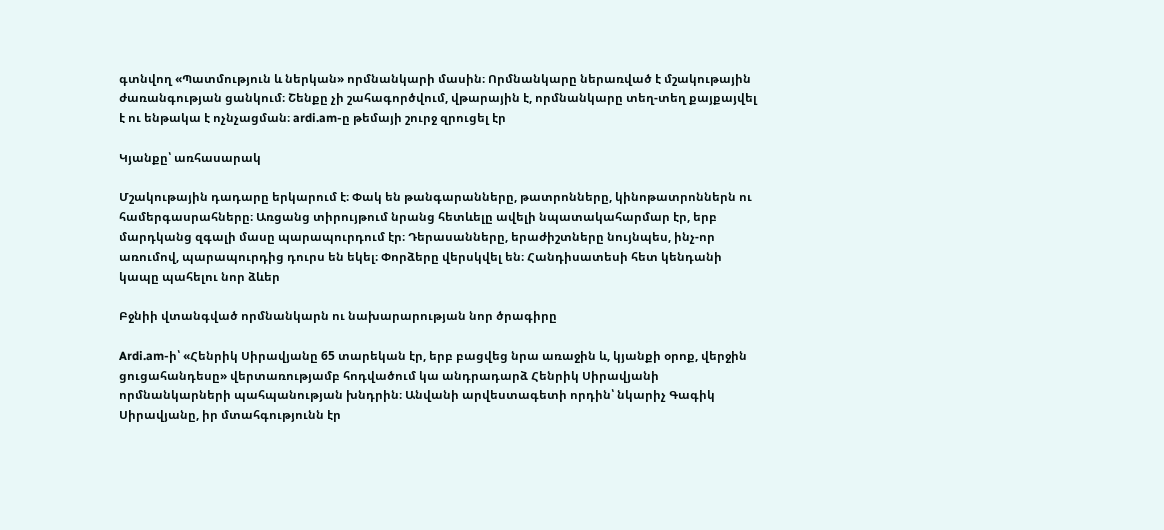գտնվող «Պատմություն և ներկան» որմնանկարի մասին։ Որմնանկարը ներառված է մշակութային ժառանգության ցանկում։ Շենքը չի շահագործվում, վթարային է, որմնանկարը տեղ-տեղ քայքայվել է ու ենթակա է ոչնչացման։ ardi.am-ը թեմայի շուրջ զրուցել էր

Կյանքը՝ առհասարակ

Մշակութային դադարը երկարում է։ Փակ են թանգարանները, թատրոնները, կինոթատրոններն ու համերգասրահները։ Առցանց տիրույթում նրանց հետևելը ավելի նպատակահարմար էր, երբ մարդկանց զգալի մասը պարապուրդում էր։ Դերասանները, երաժիշտները նույնպես, ինչ-որ առումով, պարապուրդից դուրս են եկել։ Փորձերը վերսկվել են։ Հանդիսատեսի հետ կենդանի կապը պահելու նոր ձևեր

Բջնիի վտանգված որմնանկարն ու նախարարության նոր ծրագիրը

Ardi.am-ի՝ «Հենրիկ Սիրավյանը 65 տարեկան էր, երբ բացվեց նրա առաջին և, կյանքի օրոք, վերջին ցուցահանդեսը» վերտառությամբ հոդվածում կա անդրադարձ Հենրիկ Սիրավյանի որմնանկարների պահպանության խնդրին։ Անվանի արվեստագետի որդին՝ նկարիչ Գագիկ Սիրավյանը, իր մտահգությունն էր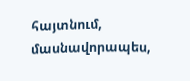հայտնում, մասնավորապես,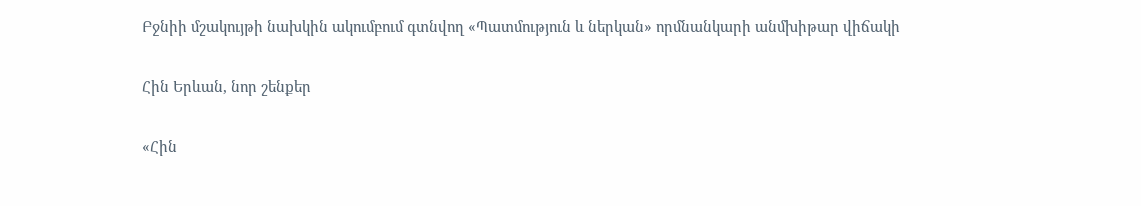Բջնիի մշակույթի նախկին ակումբում գտնվող «Պատմություն և ներկան» որմնանկարի անմխիթար վիճակի

Հին Երևան, նոր շենքեր

«Հին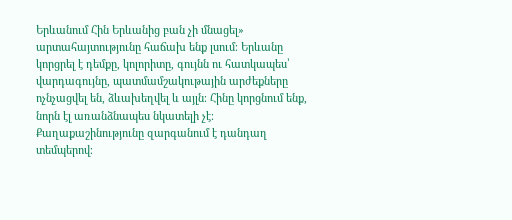Երևանում Հին Երևանից բան չի մնացել» արտահայտությունը հաճախ ենք լսում։ Երևանը կորցրել է դեմքը, կոլորիտը, գույնն ու հատկապես՝ վարդագույնը, պատմամշակութային արժեքները ոչնչացվել են, ձևախեղվել և այլն։ Հինը կորցնում ենք, նորն էլ առանձնապես նկատելի չէ։ Քաղաքաշինությունը զարգանում է դանդաղ տեմպերով։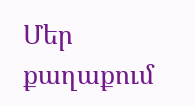Մեր քաղաքում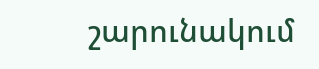շարունակում